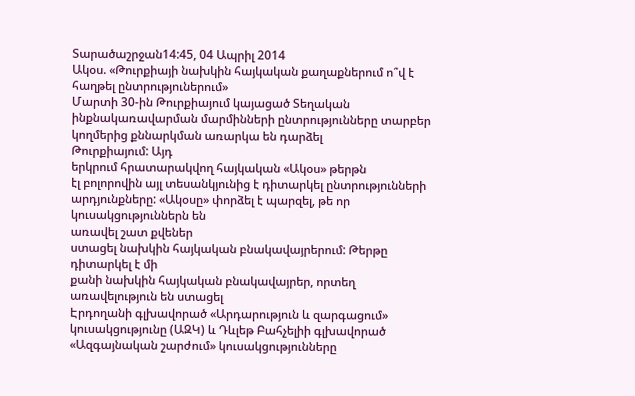Տարածաշրջան14:45, 04 Ապրիլ 2014
Ակօս. «Թուրքիայի նախկին հայկական քաղաքներում ո՞վ է հաղթել ընտրություներում»
Մարտի 30-ին Թուրքիայում կայացած Տեղական ինքնակառավարման մարմինների ընտրությունները տարբեր կողմերից քննարկման առարկա են դարձել
Թուրքիայում: Այդ
երկրում հրատարակվող հայկական «Ակօս» թերթն
էլ բոլորովին այլ տեսանկյունից է դիտարկել ընտրությունների արդյունքները: «Ակօսը» փորձել է պարզել, թե որ կուսակցություններն են
առավել շատ քվեներ
ստացել նախկին հայկական բնակավայրերում: Թերթը
դիտարկել է մի
քանի նախկին հայկական բնակավայրեր, որտեղ
առավելություն են ստացել
Էրդողանի գլխավորած «Արդարություն և զարգացում» կուսակցությունը (ԱԶԿ) և Դևլեթ Բահչելիի գլխավորած «Ազգայնական շարժում» կուսակցությունները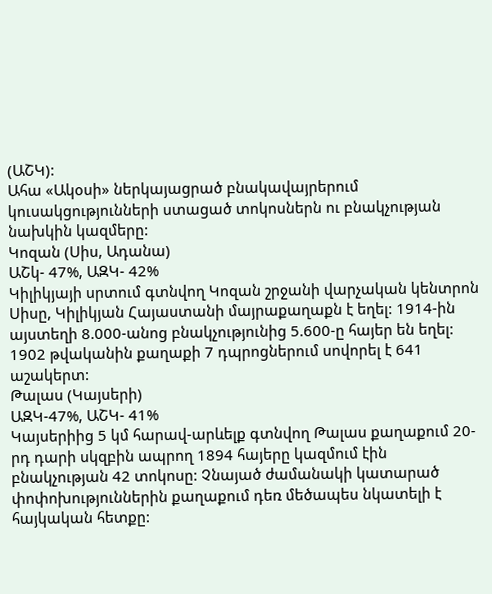(ԱՇԿ):
Ահա «Ակօսի» ներկայացրած բնակավայրերում կուսակցությունների ստացած տոկոսներն ու բնակչության նախկին կազմերը:
Կոզան (Սիս, Ադանա)
ԱՇկ- 47%, ԱԶԿ- 42%
Կիլիկյայի սրտում գտնվող Կոզան շրջանի վարչական կենտրոն Սիսը, Կիլիկյան Հայաստանի մայրաքաղաքն է եղել: 1914-ին այստեղի 8.000-անոց բնակչությունից 5.600-ը հայեր են եղել: 1902 թվականին քաղաքի 7 դպրոցներում սովորել է 641 աշակերտ:
Թալաս (Կայսերի)
ԱԶԿ-47%, ԱՇԿ- 41%
Կայսերիից 5 կմ հարավ-արևելք գտնվող Թալաս քաղաքում 20-րդ դարի սկզբին ապրող 1894 հայերը կազմում էին բնակչության 42 տոկոսը: Չնայած ժամանակի կատարած փոփոխություններին քաղաքում դեռ մեծապես նկատելի է հայկական հետքը: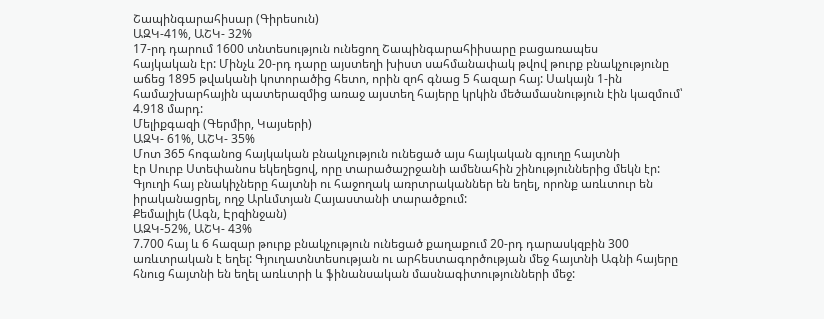Շապինգարահիսար (Գիրեսուն)
ԱԶԿ-41%, ԱՇԿ- 32%
17-րդ դարում 1600 տնտեսություն ունեցող Շապինգարահիիսարը բացառապես
հայկական էր: Մինչև 20-րդ դարը այստեղի խիստ սահմանափակ թվով թուրք բնակչությունը
աճեց 1895 թվականի կոտորածից հետո, որին զոհ գնաց 5 հազար հայ: Սակայն 1-ին
համաշխարհային պատերազմից առաջ այստեղ հայերը կրկին մեծամասնություն էին կազմում՝
4.918 մարդ:
Մելիքգազի (Գերմիր, Կայսերի)
ԱԶԿ- 61%, ԱՇԿ- 35%
Մոտ 365 հոգանոց հայկական բնակչություն ունեցած այս հայկական գյուղը հայտնի
էր Սուրբ Ստեփանոս եկեղեցով, որը տարածաշրջանի ամենահին շինություններից մեկն էր:
Գյուղի հայ բնակիչները հայտնի ու հաջողակ առրտրականներ են եղել, որոնք առևտուր են
իրականացրել, ողջ Արևմտյան Հայաստանի տարածքում:
Քեմալիյե (Ագն, Էրզինջան)
ԱԶԿ-52%, ԱՇԿ- 43%
7.700 հայ և 6 հազար թուրք բնակչություն ունեցած քաղաքում 20-րդ դարասկզբին 300 առևտրական է եղել: Գյուղատնտեսության ու արհեստագործության մեջ հայտնի Ագնի հայերը հնուց հայտնի են եղել առևտրի և ֆինանսական մասնագիտությունների մեջ: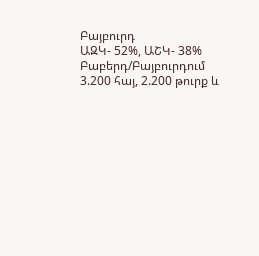Բայբուրդ
ԱԶԿ- 52%, ԱՇԿ- 38%
Բաբերդ/Բայբուրդում 3.200 հայ, 2.200 թուրք և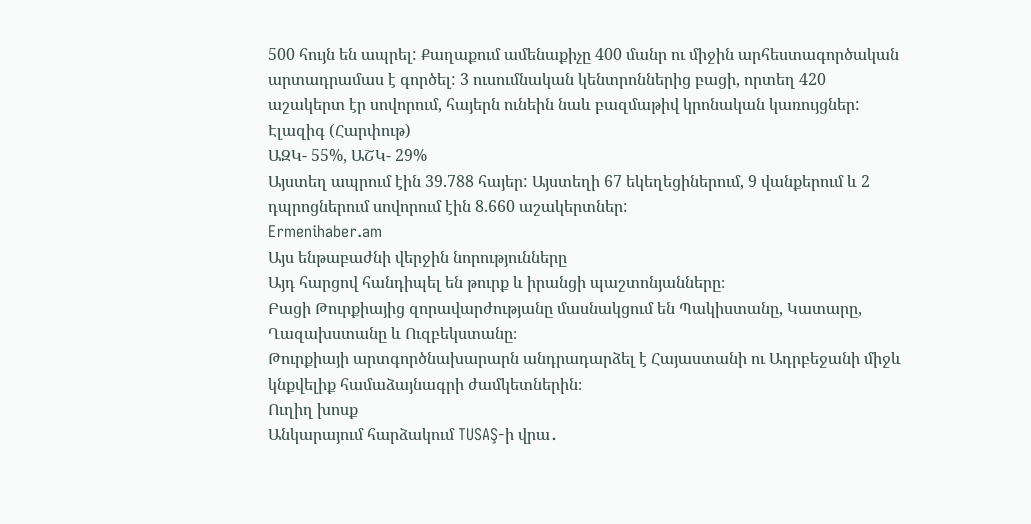500 հույն են ապրել: Քաղաքում ամենաքիչը 400 մանր ու միջին արհեստագործական արտադրամաս է գործել: 3 ուսումնական կենտրոններից բացի, որտեղ 420 աշակերտ էր սովորում, հայերն ունեին նաև բազմաթիվ կրոնական կառույցներ:
Էլազիգ (Հարփութ)
ԱԶԿ- 55%, ԱՇԿ- 29%
Այստեղ ապրում էին 39.788 հայեր: Այստեղի 67 եկեղեցիներում, 9 վանքերում և 2 դպրոցներում սովորում էին 8.660 աշակերտներ:
Ermenihaber.am
Այս ենթաբաժնի վերջին նորությունները
Այդ հարցով հանդիպել են թուրք և իրանցի պաշտոնյանները։
Բացի Թուրքիայից զորավարժությանը մասնակցում են Պակիստանը, Կատարը, Ղազախստանը և Ուզբեկստանը։
Թուրքիայի արտգործնախարարն անդրադարձել է Հայաստանի ու Ադրբեջանի միջև կնքվելիք համաձայնագրի ժամկետներին։
Ուղիղ խոսք
Անկարայում հարձակում TUSAŞ-ի վրա․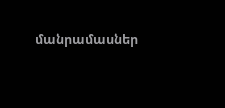մանրամասներ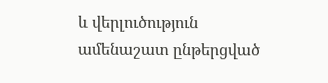և վերլուծություն
ամենաշատ ընթերցված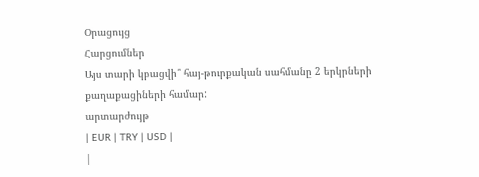Օրացույց
Հարցումներ
Այս տարի կբացվի՞ հայ-թուրքական սահմանը 2 երկրների քաղաքացիների համար:
արտարժույթ
| EUR | TRY | USD |
|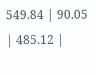549.84 | 90.05 | 485.12 |